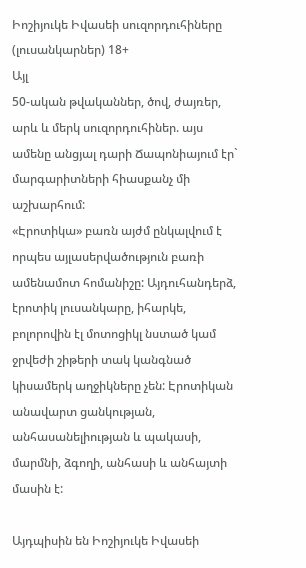Իոշիյուկե Իվասեի սուզորդուհիները (լուսանկարներ) 18+
Այլ
50-ական թվականներ, ծով, ժայռեր, արև և մերկ սուզորդուհիներ. այս ամենը անցյալ դարի Ճապոնիայում էր` մարգարիտների հիասքանչ մի աշխարհում:
«Էրոտիկա» բառն այժմ ընկալվում է որպես այլասերվածություն բառի ամենամոտ հոմանիշը: Այդուհանդերձ, էրոտիկ լուսանկարը, իհարկե, բոլորովին էլ մոտոցիկլ նստած կամ ջրվեժի շիթերի տակ կանգնած կիսամերկ աղջիկները չեն: Էրոտիկան անավարտ ցանկության, անհասանելիության և պակասի, մարմնի, ձգողի, անհասի և անհայտի մասին է:

Այդպիսին են Իոշիյուկե Իվասեի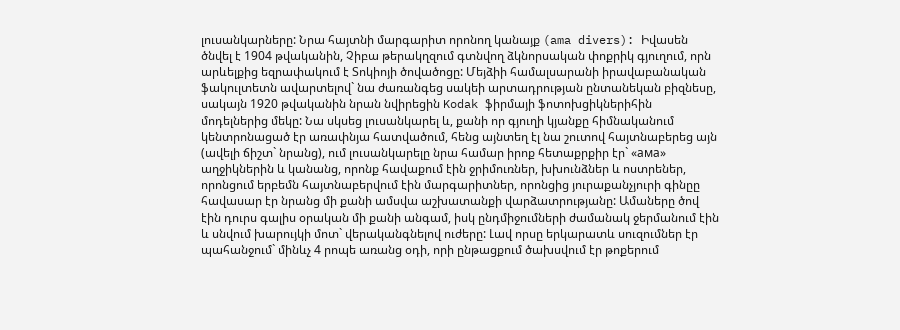լուսանկարները: Նրա հայտնի մարգարիտ որոնող կանայք (ama divers): Իվասեն ծնվել է 1904 թվականին, Չիբա թերակղզում գտնվող ձկնորսական փոքրիկ գյուղում, որն արևելքից եզրափակում է Տոկիոյի ծովածոցը: Մեյձիի համալսարանի իրավաբանական ֆակուլտետն ավարտելով` նա ժառանգեց սակեի արտադրության ընտանեկան բիզնեսը, սակայն 1920 թվականին նրան նվիրեցին Kodak ֆիրմայի ֆոտոխցիկներիհին մոդելներից մեկը: Նա սկսեց լուսանկարել և, քանի որ գյուղի կյանքը հիմնականում կենտրոնացած էր առափնյա հատվածում, հենց այնտեղ էլ նա շուտով հայտնաբերեց այն (ավելի ճիշտ` նրանց), ում լուսանկարելը նրա համար իրոք հետաքրքիր էր` «ама» աղջիկներին և կանանց, որոնք հավաքում էին ջրիմուռներ, խխունձներ և ոստրեներ, որոնցում երբեմն հայտնաբերվում էին մարգարիտներ, որոնցից յուրաքանչյուրի գինըը հավասար էր նրանց մի քանի ամսվա աշխատանքի վարձատրությանը: Ամաները ծով էին դուրս գալիս օրական մի քանի անգամ, իսկ ընդմիջումների ժամանակ ջերմանում էին և սնվում խարույկի մոտ` վերականգնելով ուժերը: Լավ որսը երկարատև սուզումներ էր պահանջում` մինևչ 4 րոպե առանց օդի, որի ընթացքում ծախսվում էր թոքերում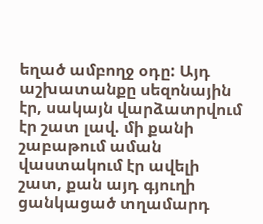եղած ամբողջ օդը: Այդ աշխատանքը սեզոնային էր, սակայն վարձատրվում էր շատ լավ. մի քանի շաբաթում աման վաստակում էր ավելի շատ, քան այդ գյուղի ցանկացած տղամարդ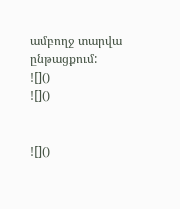ամբողջ տարվա ընթացքում:
![]()
![]()


![]()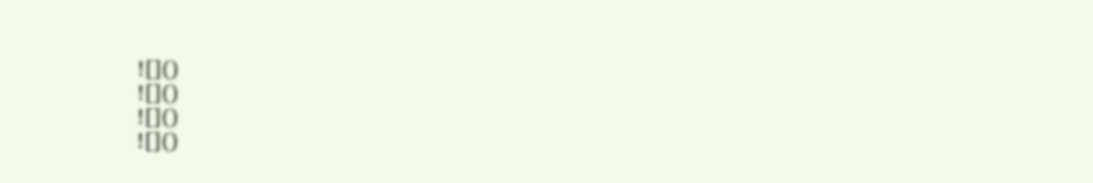![]()
![]()
![]()
![]()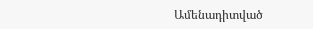Ամենադիտված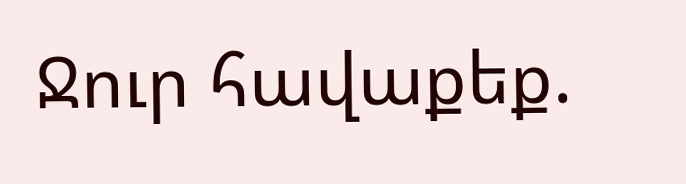Ջուր հավաքեք.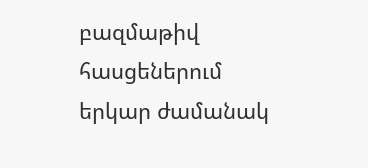բազմաթիվ հասցեներում երկար ժամանակ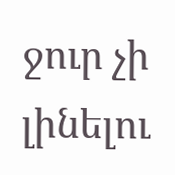ջուր չի լինելու